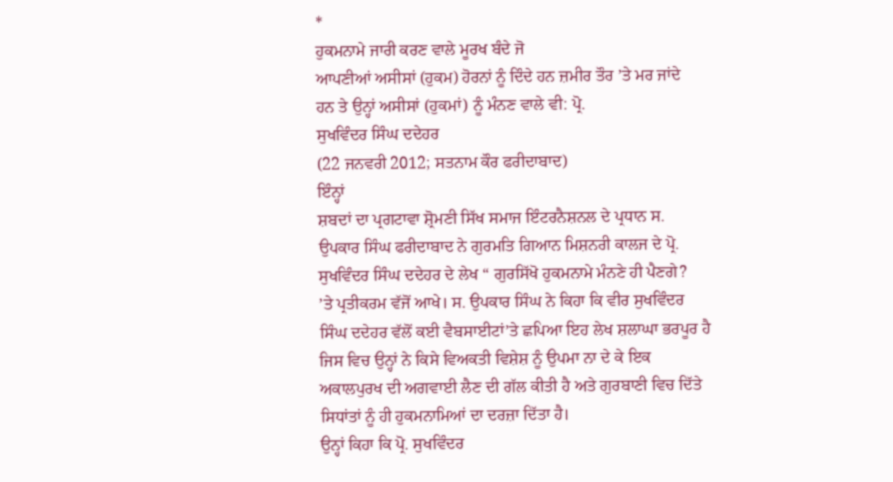*
ਹੁਕਮਨਾਮੇ ਜਾਰੀ ਕਰਣ ਵਾਲੇ ਮੂਰਖ ਬੰਦੇ ਜੋ
ਆਪਣੀਆਂ ਅਸੀਸਾਂ (ਹੁਕਮ) ਹੋਰਨਾਂ ਨੂੰ ਦਿੰਦੇ ਹਨ ਜ਼ਮੀਰ ਤੌਰ ’ਤੇ ਮਰ ਜਾਂਦੇ
ਹਨ ਤੇ ਉਨ੍ਹਾਂ ਅਸੀਸਾਂ (ਹੁਕਮਾਂ) ਨੂੰ ਮੰਨਣ ਵਾਲੇ ਵੀ: ਪ੍ਰੋ.
ਸੁਖਵਿੰਦਰ ਸਿੰਘ ਦਦੇਹਰ
(22 ਜਨਵਰੀ 2012; ਸਤਨਾਮ ਕੌਰ ਫਰੀਦਾਬਾਦ)
ਇੰਨ੍ਹਾਂ
ਸ਼ਬਦਾਂ ਦਾ ਪ੍ਰਗਟਾਵਾ ਸ਼੍ਰੋਮਣੀ ਸਿੱਖ ਸਮਾਜ ਇੰਟਰਨੈਸ਼ਨਲ ਦੇ ਪ੍ਰਧਾਨ ਸ.
ਉਪਕਾਰ ਸਿੰਘ ਫਰੀਦਾਬਾਦ ਨੇ ਗੁਰਮਤਿ ਗਿਆਨ ਮਿਸ਼ਨਰੀ ਕਾਲਜ ਦੇ ਪ੍ਰੋ.
ਸੁਖਵਿੰਦਰ ਸਿੰਘ ਦਦੇਹਰ ਦੇ ਲੇਖ “ ਗੁਰਸਿੱਖੋ ਹੁਕਮਨਾਮੇ ਮੰਨਣੇ ਹੀ ਪੈਣਗੇ?
’ਤੇ ਪ੍ਰਤੀਕਰਮ ਵੱਜੋਂ ਆਖੇ। ਸ. ਉਪਕਾਰ ਸਿੰਘ ਨੇ ਕਿਹਾ ਕਿ ਵੀਰ ਸੁਖਵਿੰਦਰ
ਸਿੰਘ ਦਦੇਹਰ ਵੱਲੋਂ ਕਈ ਵੈਬਸਾਈਟਾਂ’ਤੇ ਛਪਿਆ ਇਹ ਲੇਖ ਸ਼ਲਾਘਾ ਭਰਪੂਰ ਹੈ
ਜਿਸ ਵਿਚ ਉਨ੍ਹਾਂ ਨੇ ਕਿਸੇ ਵਿਅਕਤੀ ਵਿਸ਼ੇਸ਼ ਨੂੰ ਉਪਮਾ ਨਾ ਦੇ ਕੇ ਇਕ
ਅਕਾਲਪੁਰਖ ਦੀ ਅਗਵਾਈ ਲੈਣ ਦੀ ਗੱਲ ਕੀਤੀ ਹੈ ਅਤੇ ਗੁਰਬਾਣੀ ਵਿਚ ਦਿੱਤੇ
ਸਿਧਾਂਤਾਂ ਨੂੰ ਹੀ ਹੁਕਮਨਾਮਿਆਂ ਦਾ ਦਰਜ਼ਾ ਦਿੱਤਾ ਹੈ।
ਉਨ੍ਹਾਂ ਕਿਹਾ ਕਿ ਪ੍ਰੋ. ਸੁਖਵਿੰਦਰ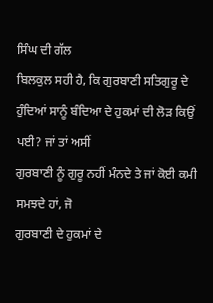ਸਿੰਘ ਦੀ ਗੱਲ
ਬਿਲਕੁਲ ਸਹੀ ਹੈ, ਕਿ ਗੁਰਬਾਣੀ ਸਤਿਗੁਰੂ ਦੇ
ਹੁੰਦਿਆਂ ਸਾਨੂੰ ਬੰਦਿਆ ਦੇ ਹੁਕਮਾਂ ਦੀ ਲੋੜ ਕਿਉਂ ਪਈ? ਜਾਂ ਤਾਂ ਅਸੀਂ
ਗੁਰਬਾਣੀ ਨੂੰ ਗੁਰੂ ਨਹੀਂ ਮੰਨਦੇ ਤੇ ਜਾਂ ਕੋਈ ਕਮੀ ਸਮਝਦੇ ਹਾਂ, ਜੋ
ਗੁਰਬਾਣੀ ਦੇ ਹੁਕਮਾਂ ਦੇ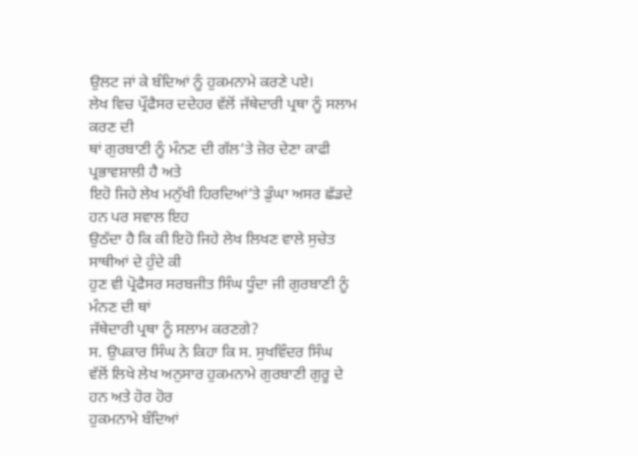ਉਲਟ ਜਾਂ ਕੇ ਬੰਦਿਆਂ ਨੂੰ ਹੁਕਮਨਾਮੇ ਕਰਣੇ ਪਏ।
ਲੇਖ ਵਿਚ ਪ੍ਰੌਫੈਸਰ ਦਦੇਹਰ ਵੱਲੋਂ ਜੱਥੇਦਾਰੀ ਪ੍ਰਥਾ ਨੂੰ ਸਲਾਮ ਕਰਣ ਦੀ
ਥਾਂ ਗੁਰਬਾਣੀ ਨੂੰ ਮੰਨਣ ਦੀ ਗੱਲ’ਤੇ ਜ਼ੋਰ ਦੇਣਾ ਕਾਫੀ ਪ੍ਰਭਾਵਸ਼ਾਲੀ ਹੈ ਅਤੇ
ਇਹੋ ਜਿਹੇ ਲੇਖ ਮਨੁੱਖੀ ਹਿਰਦਿਆਂ’ਤੇ ਡੁੰਘਾ ਅਸਰ ਛੱਡਦੇ ਹਨ ਪਰ ਸਵਾਲ ਇਹ
ਉਠੱਦਾ ਹੈ ਕਿ ਕੀ ਇਹੋ ਜਿਹੇ ਲੇਖ ਲਿਖਣ ਵਾਲੇ ਸੁਚੇਤ ਸਾਥੀਆਂ ਦੇ ਹੁੰਦੇ ਕੀ
ਹੁਣ ਵੀ ਪ੍ਰੋਫੈਸਰ ਸਰਬਜੀਤ ਸਿੰਘ ਧੂੰਦਾ ਜੀ ਗੁਰਬਾਣੀ ਨੂੰ ਮੰਨਣ ਦੀ ਥਾਂ
ਜੱਥੇਦਾਰੀ ਪ੍ਰਥਾ ਨੂੰ ਸਲਾਮ ਕਰਣਗੇ?
ਸ. ਉਪਕਾਰ ਸਿੰਘ ਨੇ ਕਿਹਾ ਕਿ ਸ. ਸੁਖਵਿੰਦਰ ਸਿੰਘ
ਵੱਲੋਂ ਲਿਖੇ ਲੇਖ ਅਨੁਸਾਰ ਹੁਕਮਨਾਮੇ ਗੁਰਬਾਣੀ ਗੁਰੂ ਦੇ ਹਨ ਅਤੇ ਹੋਰ ਹੋਰ
ਹੁਕਮਨਾਮੇ ਬੰਦਿਆਂ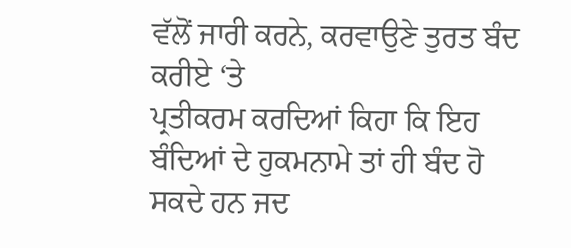ਵੱਲੋਂ ਜਾਰੀ ਕਰਨੇ, ਕਰਵਾਉਣੇ ਤੁਰਤ ਬੰਦ ਕਰੀਏ ‘ਤੇ
ਪ੍ਰਤੀਕਰਮ ਕਰਦਿਆਂ ਕਿਹਾ ਕਿ ਇਹ ਬੰਦਿਆਂ ਦੇ ਹੁਕਮਨਾਮੇ ਤਾਂ ਹੀ ਬੰਦ ਹੋ
ਸਕਦੇ ਹਨ ਜਦ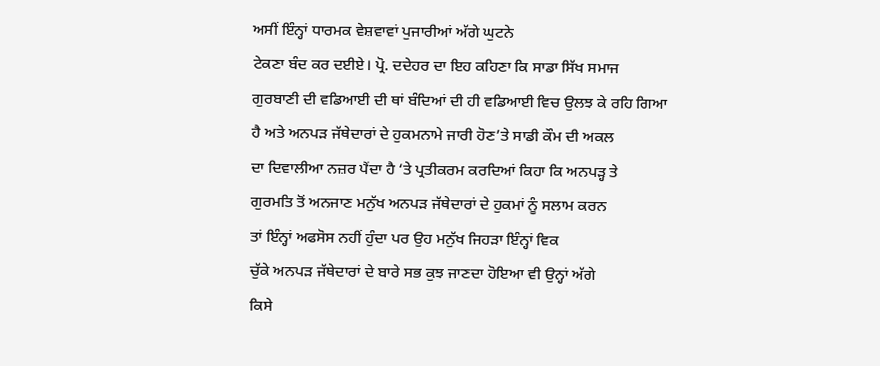ਅਸੀਂ ਇੰਨ੍ਹਾਂ ਧਾਰਮਕ ਵੇਸ਼ਵਾਵਾਂ ਪੁਜਾਰੀਆਂ ਅੱਗੇ ਘੁਟਨੇ
ਟੇਕਣਾ ਬੰਦ ਕਰ ਦਈਏ। ਪ੍ਰੋ. ਦਦੇਹਰ ਦਾ ਇਹ ਕਹਿਣਾ ਕਿ ਸਾਡਾ ਸਿੱਖ ਸਮਾਜ
ਗੁਰਬਾਣੀ ਦੀ ਵਡਿਆਈ ਦੀ ਥਾਂ ਬੰਦਿਆਂ ਦੀ ਹੀ ਵਡਿਆਈ ਵਿਚ ਉਲਝ ਕੇ ਰਹਿ ਗਿਆ
ਹੈ ਅਤੇ ਅਨਪੜ ਜੱਥੇਦਾਰਾਂ ਦੇ ਹੁਕਮਨਾਮੇ ਜਾਰੀ ਹੋਣ’ਤੇ ਸਾਡੀ ਕੌਮ ਦੀ ਅਕਲ
ਦਾ ਦਿਵਾਲੀਆ ਨਜ਼ਰ ਪੈਂਦਾ ਹੈ ‘ਤੇ ਪ੍ਰਤੀਕਰਮ ਕਰਦਿਆਂ ਕਿਹਾ ਕਿ ਅਨਪੜ੍ਹ ਤੇ
ਗੁਰਮਤਿ ਤੋਂ ਅਨਜਾਣ ਮਨੁੱਖ ਅਨਪੜ ਜੱਥੇਦਾਰਾਂ ਦੇ ਹੁਕਮਾਂ ਨੂੰ ਸਲਾਮ ਕਰਨ
ਤਾਂ ਇੰਨ੍ਹਾਂ ਅਫਸੋਸ ਨਹੀਂ ਹੁੰਦਾ ਪਰ ਉਹ ਮਨੁੱਖ ਜਿਹੜਾ ਇੰਨ੍ਹਾਂ ਵਿਕ
ਚੁੱਕੇ ਅਨਪੜ ਜੱਥੇਦਾਰਾਂ ਦੇ ਬਾਰੇ ਸਭ ਕੁਝ ਜਾਣਦਾ ਹੋਇਆ ਵੀ ਉਨ੍ਹਾਂ ਅੱਗੇ
ਕਿਸੇ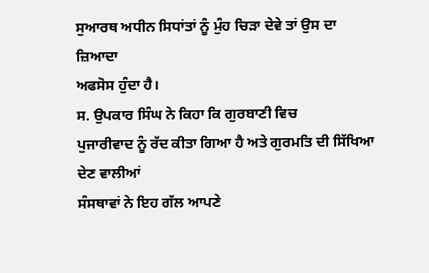ਸੁਆਰਥ ਅਧੀਨ ਸਿਧਾਂਤਾਂ ਨੂੰ ਮੁੰਹ ਚਿੜਾ ਦੇਵੇ ਤਾਂ ਉਸ ਦਾ ਜ਼ਿਆਦਾ
ਅਫਸੋਸ ਹੁੰਦਾ ਹੈ।
ਸ. ਉਪਕਾਰ ਸਿੰਘ ਨੇ ਕਿਹਾ ਕਿ ਗੁਰਬਾਣੀ ਵਿਚ
ਪੁਜਾਰੀਵਾਦ ਨੂੰ ਰੱਦ ਕੀਤਾ ਗਿਆ ਹੈ ਅਤੇ ਗੁਰਮਤਿ ਦੀ ਸਿੱਖਿਆ ਦੇਣ ਵਾਲੀਆਂ
ਸੰਸਥਾਵਾਂ ਨੇ ਇਹ ਗੱਲ ਆਪਣੇ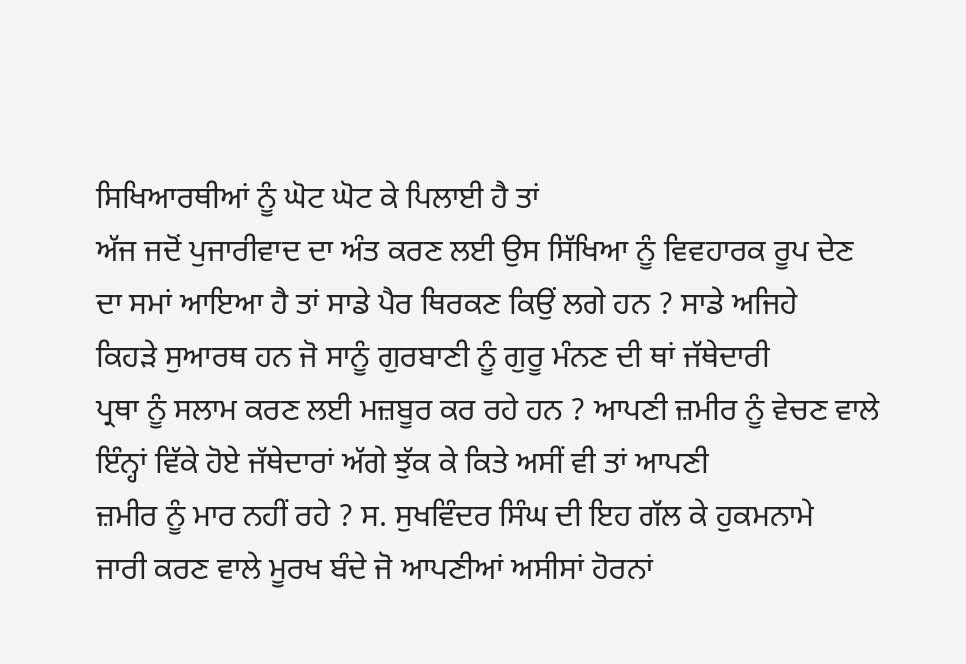ਸਿਖਿਆਰਥੀਆਂ ਨੂੰ ਘੋਟ ਘੋਟ ਕੇ ਪਿਲਾਈ ਹੈ ਤਾਂ
ਅੱਜ ਜਦੋਂ ਪੁਜਾਰੀਵਾਦ ਦਾ ਅੰਤ ਕਰਣ ਲਈ ਉਸ ਸਿੱਖਿਆ ਨੂੰ ਵਿਵਹਾਰਕ ਰੂਪ ਦੇਣ
ਦਾ ਸਮਾਂ ਆਇਆ ਹੈ ਤਾਂ ਸਾਡੇ ਪੈਰ ਥਿਰਕਣ ਕਿਉਂ ਲਗੇ ਹਨ ? ਸਾਡੇ ਅਜਿਹੇ
ਕਿਹੜੇ ਸੁਆਰਥ ਹਨ ਜੋ ਸਾਨੂੰ ਗੁਰਬਾਣੀ ਨੂੰ ਗੁਰੂ ਮੰਨਣ ਦੀ ਥਾਂ ਜੱਥੇਦਾਰੀ
ਪ੍ਰਥਾ ਨੂੰ ਸਲਾਮ ਕਰਣ ਲਈ ਮਜ਼ਬੂਰ ਕਰ ਰਹੇ ਹਨ ? ਆਪਣੀ ਜ਼ਮੀਰ ਨੂੰ ਵੇਚਣ ਵਾਲੇ
ਇੰਨ੍ਹਾਂ ਵਿੱਕੇ ਹੋਏ ਜੱਥੇਦਾਰਾਂ ਅੱਗੇ ਝੁੱਕ ਕੇ ਕਿਤੇ ਅਸੀਂ ਵੀ ਤਾਂ ਆਪਣੀ
ਜ਼ਮੀਰ ਨੂੰ ਮਾਰ ਨਹੀਂ ਰਹੇ ? ਸ. ਸੁਖਵਿੰਦਰ ਸਿੰਘ ਦੀ ਇਹ ਗੱਲ ਕੇ ਹੁਕਮਨਾਮੇ
ਜਾਰੀ ਕਰਣ ਵਾਲੇ ਮੂਰਖ ਬੰਦੇ ਜੋ ਆਪਣੀਆਂ ਅਸੀਸਾਂ ਹੋਰਨਾਂ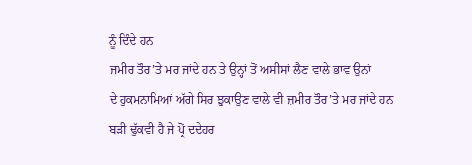ਨੂੰ ਦਿੰਦੇ ਹਨ
ਜਮੀਰ ਤੌਰ’ਤੇ ਮਰ ਜਾਂਦੇ ਹਨ ਤੇ ਉਨ੍ਹਾਂ ਤੋਂ ਅਸੀਸਾਂ ਲੈਣ ਵਾਲੇ ਭਾਵ ਉਨਾਂ
ਦੇ ਹੁਕਮਨਾਮਿਆਂ ਅੱਗੇ ਸਿਰ ਝੁਕਾਉਣ ਵਾਲੇ ਵੀ ਜ਼ਮੀਰ ਤੌਰ’ਤੇ ਮਰ ਜਾਂਦੇ ਹਨ
ਬੜੀ ਢੁੱਕਵੀ ਹੈ ਜੇ ਪ੍ਰੋਂ ਦਦੇਹਰ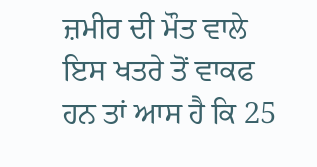ਜ਼ਮੀਰ ਦੀ ਮੌਤ ਵਾਲੇ ਇਸ ਖਤਰੇ ਤੋਂ ਵਾਕਫ
ਹਨ ਤਾਂ ਆਸ ਹੈ ਕਿ 25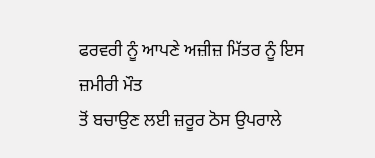ਫਰਵਰੀ ਨੂੰ ਆਪਣੇ ਅਜ਼ੀਜ਼ ਮਿੱਤਰ ਨੂੰ ਇਸ ਜ਼ਮੀਰੀ ਮੌਤ
ਤੋਂ ਬਚਾਉਣ ਲਈ ਜ਼ਰੂਰ ਠੋਸ ਉਪਰਾਲੇ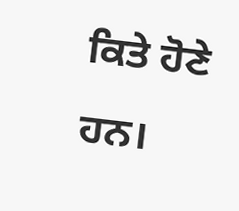ਕਿਤੇ ਹੋਣੇ ਹਨ।